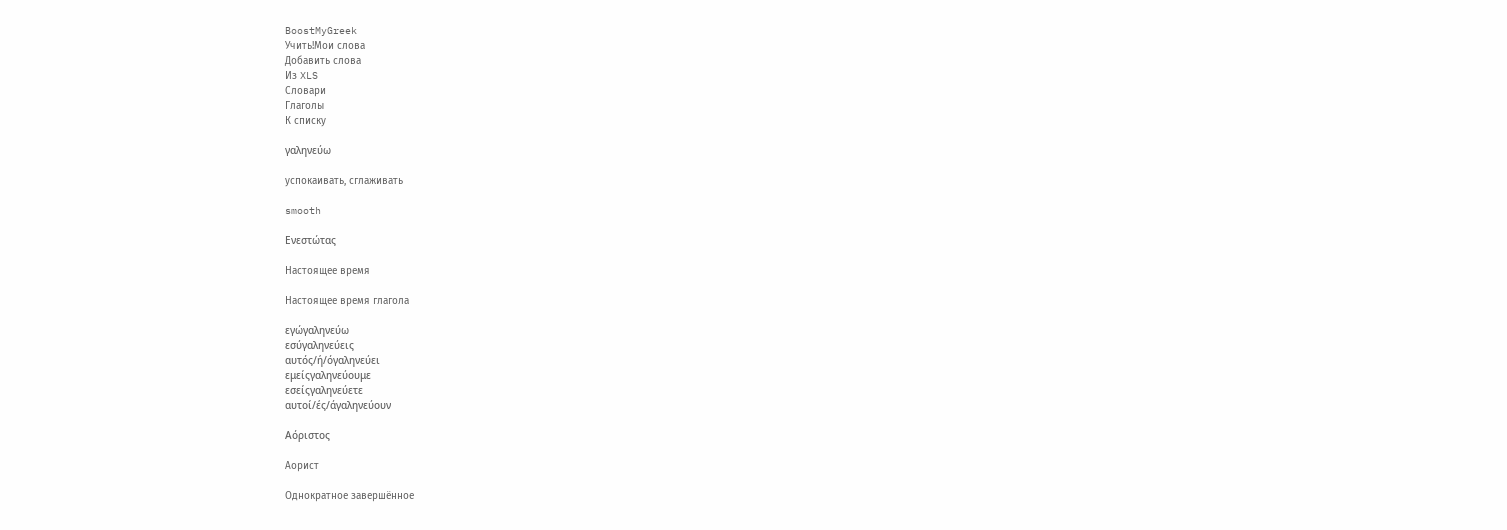BoostMyGreek
Учить!Мои слова
Добавить слова
Из XLS
Словари
Глаголы
К списку

γαληνεύω

успокаивать, сглаживать

smooth

Ενεστώτας

Настоящее время

Настоящее время глагола

εγώγαληνεύω
εσύγαληνεύεις
αυτός/ή/όγαληνεύει
εμείςγαληνεύουμε
εσείςγαληνεύετε
αυτοί/ές/άγαληνεύουν

Αόριστος

Аорист

Однократное завершённое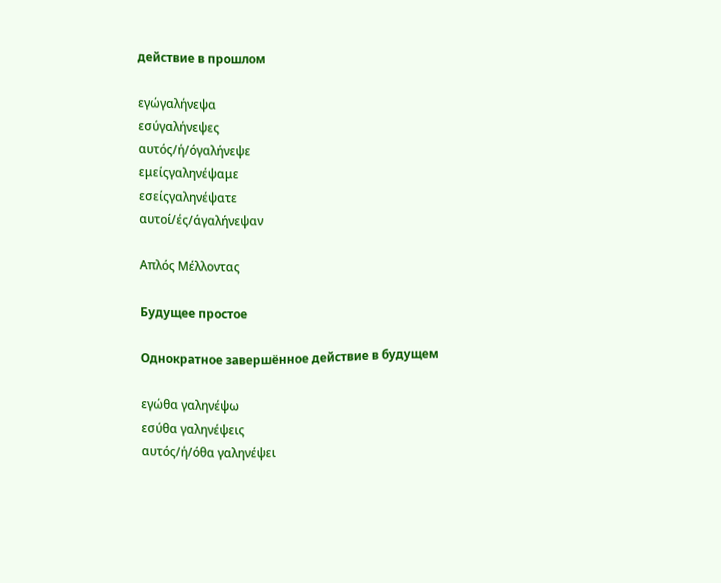действие в прошлом

εγώγαλήνεψα
εσύγαλήνεψες
αυτός/ή/όγαλήνεψε
εμείςγαληνέψαμε
εσείςγαληνέψατε
αυτοί/ές/άγαλήνεψαν

Απλός Μέλλοντας

Будущее простое

Однократное завершённое действие в будущем

εγώθα γαληνέψω
εσύθα γαληνέψεις
αυτός/ή/όθα γαληνέψει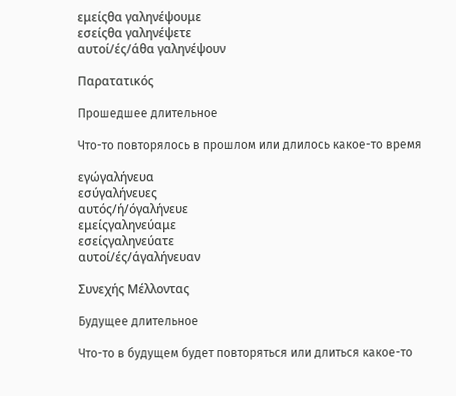εμείςθα γαληνέψουμε
εσείςθα γαληνέψετε
αυτοί/ές/άθα γαληνέψουν

Παρατατικός

Прошедшее длительное

Что-то повторялось в прошлом или длилось какое-то время

εγώγαλήνευα
εσύγαλήνευες
αυτός/ή/όγαλήνευε
εμείςγαληνεύαμε
εσείςγαληνεύατε
αυτοί/ές/άγαλήνευαν

Συνεχής Μέλλοντας

Будущее длительное

Что-то в будущем будет повторяться или длиться какое-то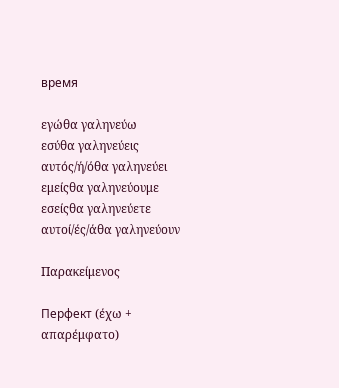время

εγώθα γαληνεύω
εσύθα γαληνεύεις
αυτός/ή/όθα γαληνεύει
εμείςθα γαληνεύουμε
εσείςθα γαληνεύετε
αυτοί/ές/άθα γαληνεύουν

Παρακείμενος

Перфект (έχω + απαρέμφατο)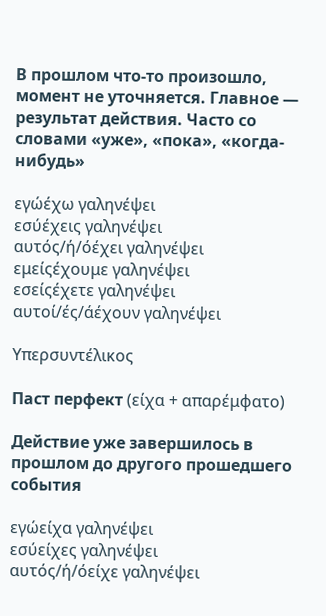В прошлом что-то произошло, момент не уточняется. Главное — результат действия. Часто со словами «уже», «пока», «когда-нибудь»

εγώέχω γαληνέψει
εσύέχεις γαληνέψει
αυτός/ή/όέχει γαληνέψει
εμείςέχουμε γαληνέψει
εσείςέχετε γαληνέψει
αυτοί/ές/άέχουν γαληνέψει

Υπερσυντέλικος

Паст перфект (είχα + απαρέμφατο)

Действие уже завершилось в прошлом до другого прошедшего события

εγώείχα γαληνέψει
εσύείχες γαληνέψει
αυτός/ή/όείχε γαληνέψει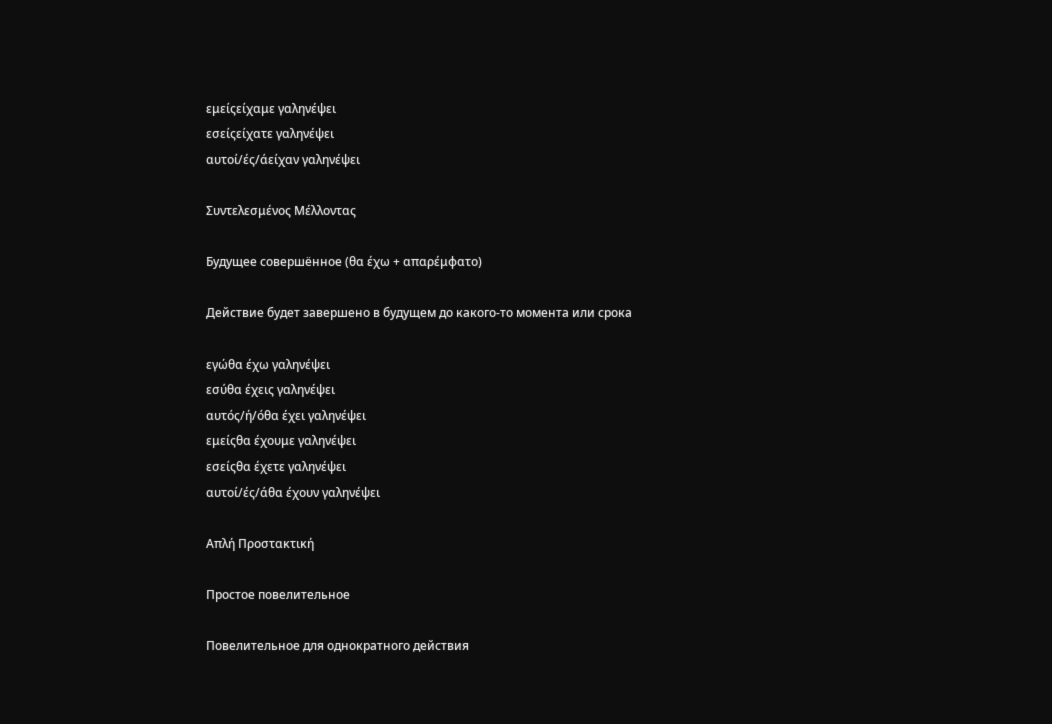εμείςείχαμε γαληνέψει
εσείςείχατε γαληνέψει
αυτοί/ές/άείχαν γαληνέψει

Συντελεσμένος Μέλλοντας

Будущее совершённое (θα έχω + απαρέμφατο)

Действие будет завершено в будущем до какого-то момента или срока

εγώθα έχω γαληνέψει
εσύθα έχεις γαληνέψει
αυτός/ή/όθα έχει γαληνέψει
εμείςθα έχουμε γαληνέψει
εσείςθα έχετε γαληνέψει
αυτοί/ές/άθα έχουν γαληνέψει

Απλή Προστακτική

Простое повелительное

Повелительное для однократного действия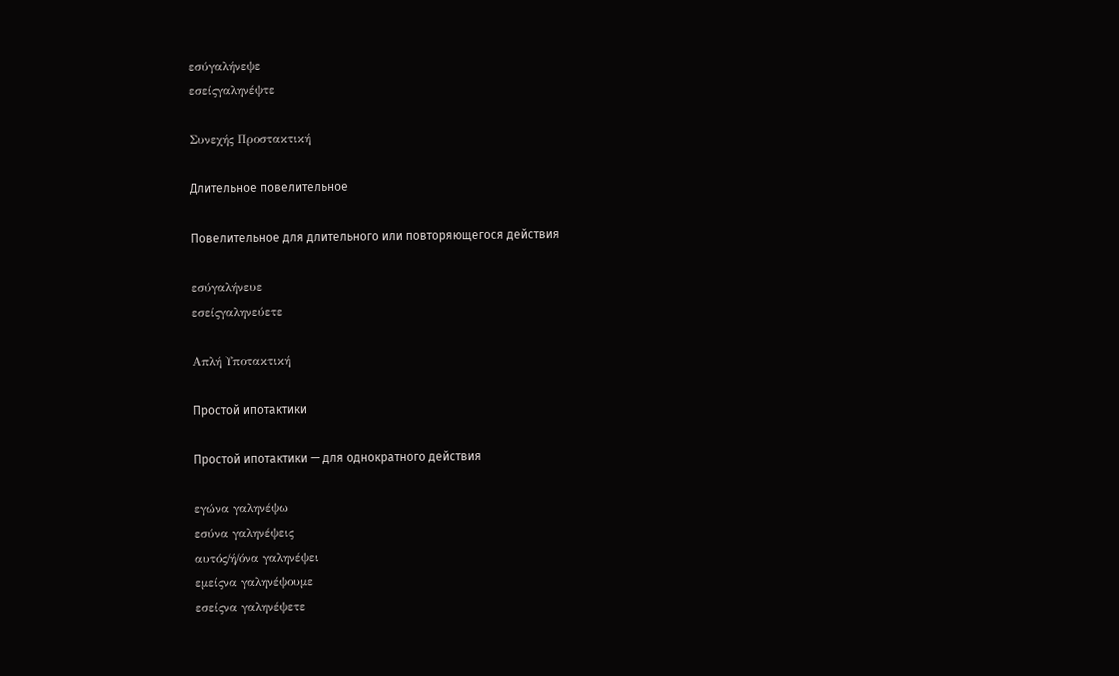εσύγαλήνεψε
εσείςγαληνέψτε

Συνεχής Προστακτική

Длительное повелительное

Повелительное для длительного или повторяющегося действия

εσύγαλήνευε
εσείςγαληνεύετε

Απλή Υποτακτική

Простой ипотактики

Простой ипотактики — для однократного действия

εγώνα γαληνέψω
εσύνα γαληνέψεις
αυτός/ή/όνα γαληνέψει
εμείςνα γαληνέψουμε
εσείςνα γαληνέψετε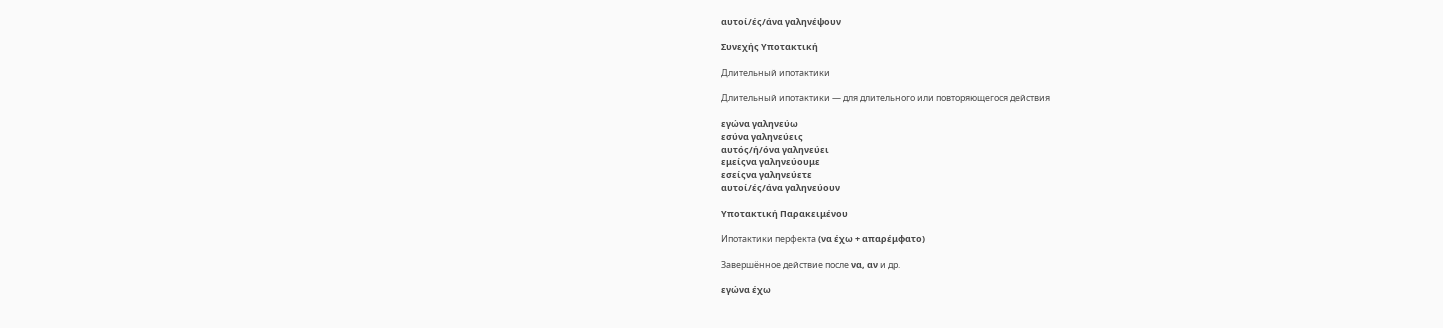αυτοί/ές/άνα γαληνέψουν

Συνεχής Υποτακτική

Длительный ипотактики

Длительный ипотактики — для длительного или повторяющегося действия

εγώνα γαληνεύω
εσύνα γαληνεύεις
αυτός/ή/όνα γαληνεύει
εμείςνα γαληνεύουμε
εσείςνα γαληνεύετε
αυτοί/ές/άνα γαληνεύουν

Υποτακτική Παρακειμένου

Ипотактики перфекта (να έχω + απαρέμφατο)

Завершённое действие после να, αν и др.

εγώνα έχω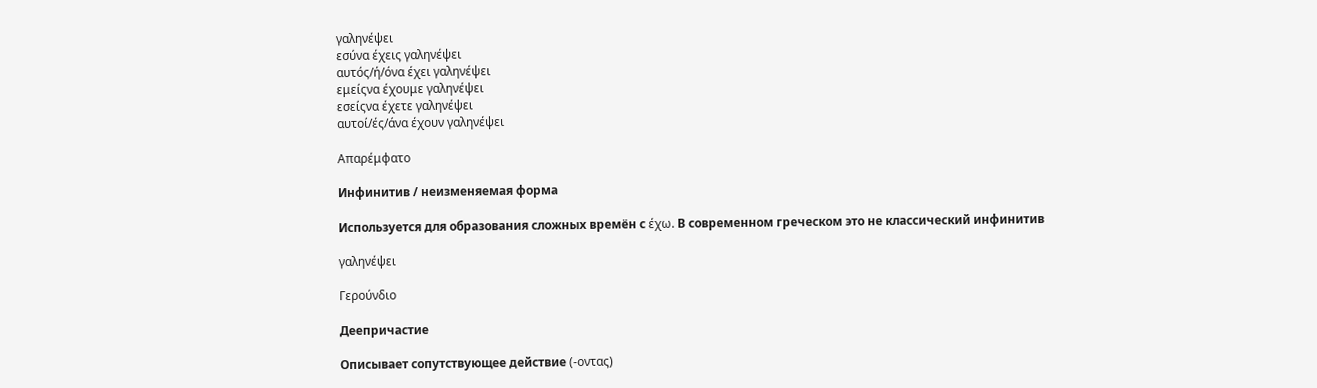γαληνέψει
εσύνα έχεις γαληνέψει
αυτός/ή/όνα έχει γαληνέψει
εμείςνα έχουμε γαληνέψει
εσείςνα έχετε γαληνέψει
αυτοί/ές/άνα έχουν γαληνέψει

Απαρέμφατο

Инфинитив / неизменяемая форма

Используется для образования сложных времён с έχω. В современном греческом это не классический инфинитив

γαληνέψει

Γερούνδιο

Деепричастие

Описывает сопутствующее действие (-οντας)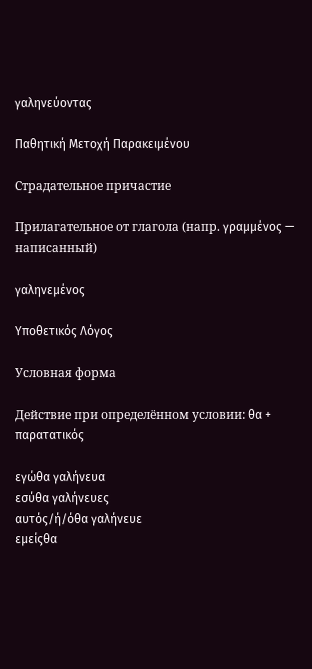γαληνεύοντας

Παθητική Μετοχή Παρακειμένου

Страдательное причастие

Прилагательное от глагола (напр. γραμμένος — написанный)

γαληνεμένος

Υποθετικός Λόγος

Условная форма

Действие при определённом условии: θα + παρατατικός

εγώθα γαλήνευα
εσύθα γαλήνευες
αυτός/ή/όθα γαλήνευε
εμείςθα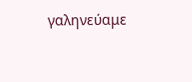γαληνεύαμε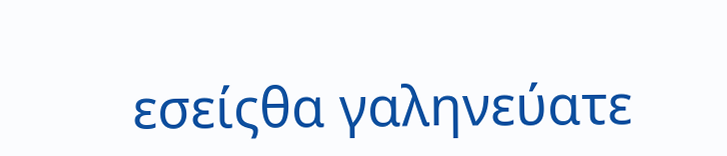εσείςθα γαληνεύατε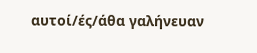αυτοί/ές/άθα γαλήνευαν